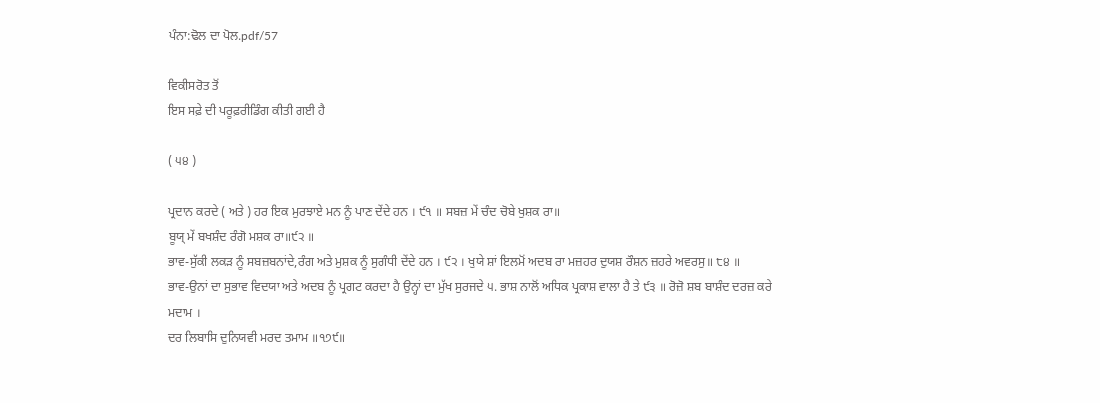ਪੰਨਾ:ਢੋਲ ਦਾ ਪੋਲ.pdf/57

ਵਿਕੀਸਰੋਤ ਤੋਂ
ਇਸ ਸਫ਼ੇ ਦੀ ਪਰੂਫ਼ਰੀਡਿੰਗ ਕੀਤੀ ਗਈ ਹੈ

( ੫੪ )

ਪ੍ਰਦਾਨ ਕਰਦੇ ( ਅਤੇ ) ਹਰ ਇਕ ਮੁਰਝਾਏ ਮਨ ਨੂੰ ਪਾਣ ਦੇਂਦੇ ਹਨ । ੯੧ ॥ ਸਬਜ਼ ਮੇਂ ਚੰਦ ਚੋਬੇ ਖੁਸ਼ਕ ਰਾ॥
ਬੂਯ੍ ਮੇਂ ਬਖਸ਼ੰਦ ਰੰਗੋ ਮਸ਼ਕ ਰਾ॥੯੨ ॥
ਭਾਵ-ਸੁੱਕੀ ਲਕੜ ਨੂੰ ਸਬਜ਼ਬਨਾਂਦੇ,ਰੰਗ ਅਤੇ ਮੁਸ਼ਕ ਨੂੰ ਸੁਗੰਧੀ ਦੇਂਦੇ ਹਨ । ੯੨ । ਖੁਯੇ ਸ਼ਾਂ ਇਲਮੋਂ ਅਦਬ ਰਾ ਮਜ਼ਹਰ ਦੁਯਸ਼ ਰੌਸ਼ਨ ਜ਼ਹਰੇ ਅਵਰਸੁ॥ ੮੪ ॥
ਭਾਵ-ਉਨਾਂ ਦਾ ਸੁਭਾਵ ਵਿਦਯਾ ਅਤੇ ਅਦਬ ਨੂੰ ਪ੍ਰਗਟ ਕਰਦਾ ਹੈ ਉਨ੍ਹਾਂ ਦਾ ਮੁੱਖ ਸੁਰਜਦੇ ੫. ਭਾਸ਼ ਨਾਲੋਂ ਅਧਿਕ ਪ੍ਰਕਾਸ਼ ਵਾਲਾ ਹੈ ਤੇ ੯੩ ॥ ਰੋਜ਼ੋ ਸ਼ਬ ਬਾਸ਼ੰਦ ਦਰਜ਼ ਕਰੇ ਮਦਾਮ ।
ਦਰ ਲਿਬਾਸਿ ਦੁਨਿਯਵੀ ਮਰਦ ਤਮਾਮ ॥੧੭੯॥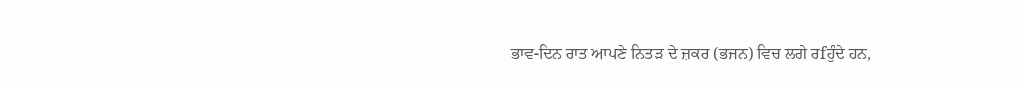ਭਾਵ-ਦਿਨ ਰਾਤ ਆਪਣੇ ਨਿਤੜ ਦੇ ਜ਼ਕਰ (ਭਜਨ) ਵਿਚ ਲਗੇ ਰfਹੁੰਦੇ ਹਨ,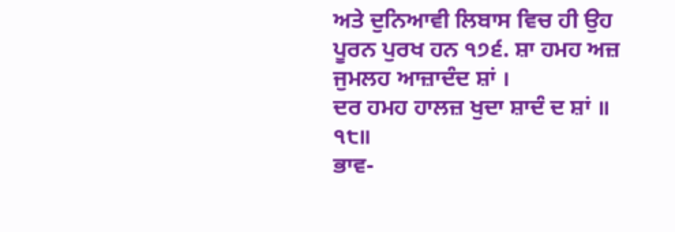ਅਤੇ ਦੁਨਿਆਵੀ ਲਿਬਾਸ ਵਿਚ ਹੀ ਉਹ ਪੂਰਨ ਪੁਰਖ ਹਨ ੧੭੬. ਸ਼ਾ ਹਮਹ ਅਜ਼ ਜੁਮਲਹ ਆਜ਼ਾਦੰਦ ਸ਼ਾਂ ।
ਦਰ ਹਮਹ ਹਾਲਜ਼ ਖੁਦਾ ਸ਼ਾਦੰ ਦ ਸ਼ਾਂ ॥ ੧੮॥
ਭਾਵ-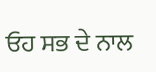ਓਹ ਸਭ ਦੇ ਨਾਲ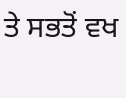ਤੇ ਸਭਤੋਂ ਵਖ